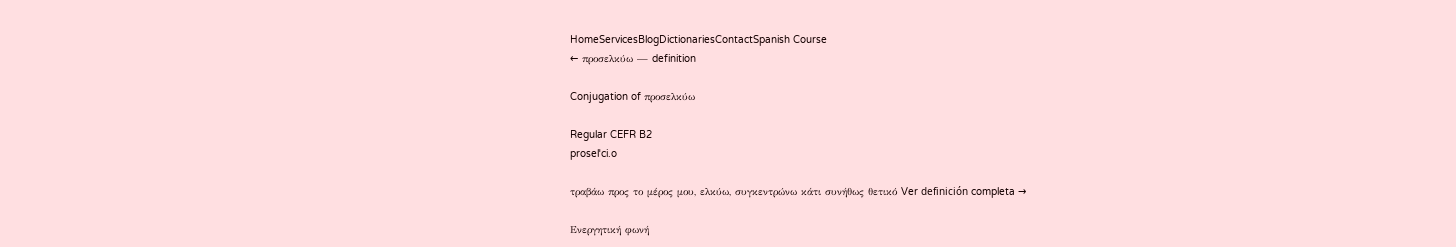HomeServicesBlogDictionariesContactSpanish Course
← προσελκύω — definition

Conjugation of προσελκύω

Regular CEFR B2
proselˈci.o

τραβάω προς το μέρος μου, ελκύω, συγκεντρώνω κάτι συνήθως θετικό Ver definición completa →

Ενεργητική φωνή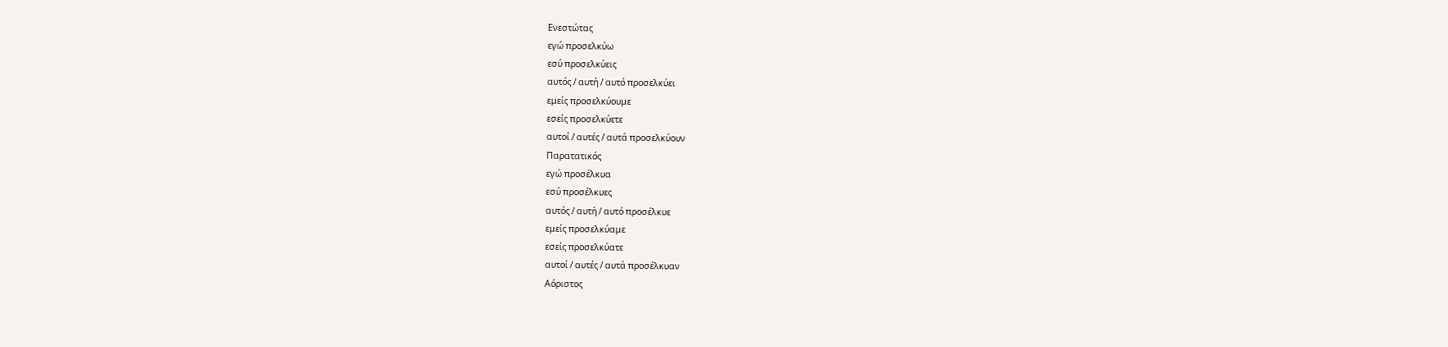Ενεστώτας
εγώ προσελκύω
εσύ προσελκύεις
αυτός / αυτή / αυτό προσελκύει
εμείς προσελκύουμε
εσείς προσελκύετε
αυτοί / αυτές / αυτά προσελκύουν
Παρατατικός
εγώ προσέλκυα
εσύ προσέλκυες
αυτός / αυτή / αυτό προσέλκυε
εμείς προσελκύαμε
εσείς προσελκύατε
αυτοί / αυτές / αυτά προσέλκυαν
Αόριστος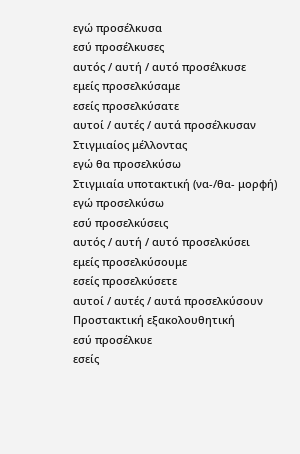εγώ προσέλκυσα
εσύ προσέλκυσες
αυτός / αυτή / αυτό προσέλκυσε
εμείς προσελκύσαμε
εσείς προσελκύσατε
αυτοί / αυτές / αυτά προσέλκυσαν
Στιγμιαίος μέλλοντας
εγώ θα προσελκύσω
Στιγμιαία υποτακτική (να-/θα- μορφή)
εγώ προσελκύσω
εσύ προσελκύσεις
αυτός / αυτή / αυτό προσελκύσει
εμείς προσελκύσουμε
εσείς προσελκύσετε
αυτοί / αυτές / αυτά προσελκύσουν
Προστακτική εξακολουθητική
εσύ προσέλκυε
εσείς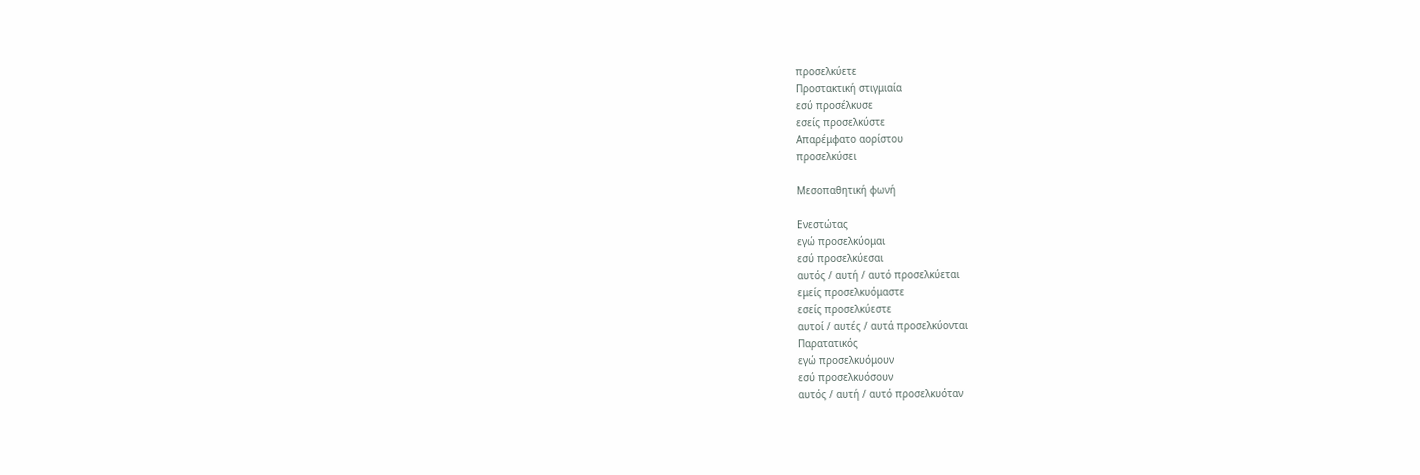προσελκύετε
Προστακτική στιγμιαία
εσύ προσέλκυσε
εσείς προσελκύστε
Απαρέμφατο αορίστου
προσελκύσει

Μεσοπαθητική φωνή

Ενεστώτας
εγώ προσελκύομαι
εσύ προσελκύεσαι
αυτός / αυτή / αυτό προσελκύεται
εμείς προσελκυόμαστε
εσείς προσελκύεστε
αυτοί / αυτές / αυτά προσελκύονται
Παρατατικός
εγώ προσελκυόμουν
εσύ προσελκυόσουν
αυτός / αυτή / αυτό προσελκυόταν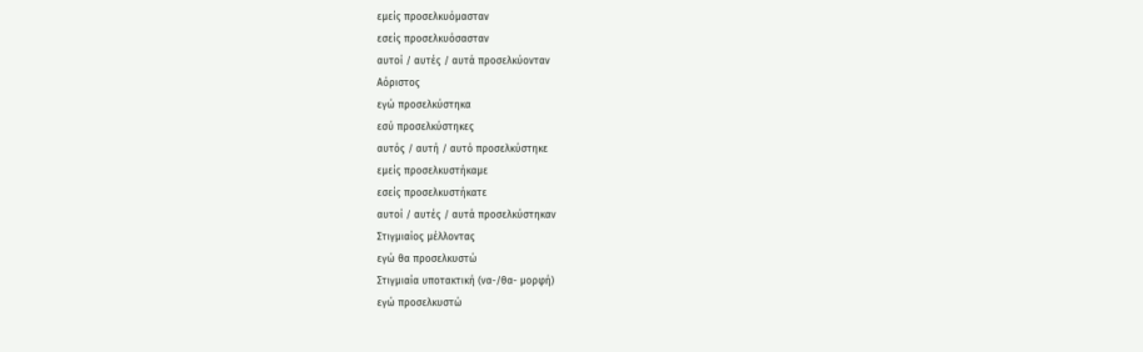εμείς προσελκυόμασταν
εσείς προσελκυόσασταν
αυτοί / αυτές / αυτά προσελκύονταν
Αόριστος
εγώ προσελκύστηκα
εσύ προσελκύστηκες
αυτός / αυτή / αυτό προσελκύστηκε
εμείς προσελκυστήκαμε
εσείς προσελκυστήκατε
αυτοί / αυτές / αυτά προσελκύστηκαν
Στιγμιαίος μέλλοντας
εγώ θα προσελκυστώ
Στιγμιαία υποτακτική (να-/θα- μορφή)
εγώ προσελκυστώ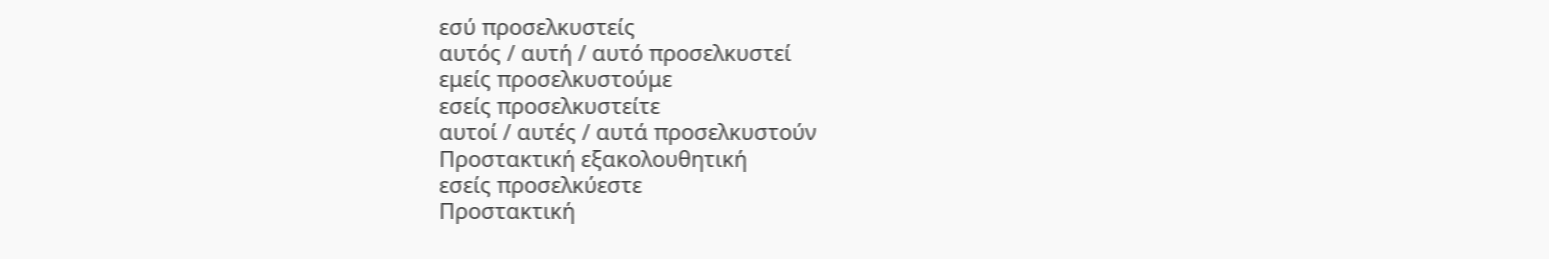εσύ προσελκυστείς
αυτός / αυτή / αυτό προσελκυστεί
εμείς προσελκυστούμε
εσείς προσελκυστείτε
αυτοί / αυτές / αυτά προσελκυστούν
Προστακτική εξακολουθητική
εσείς προσελκύεστε
Προστακτική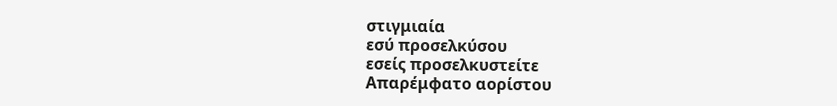στιγμιαία
εσύ προσελκύσου
εσείς προσελκυστείτε
Απαρέμφατο αορίστου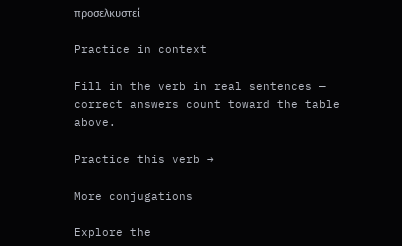προσελκυστεί

Practice in context

Fill in the verb in real sentences — correct answers count toward the table above.

Practice this verb →

More conjugations

Explore the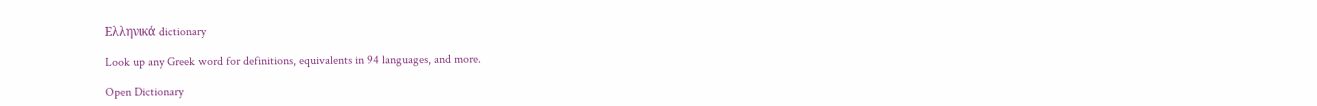Ελληνικά dictionary

Look up any Greek word for definitions, equivalents in 94 languages, and more.

Open Dictionary